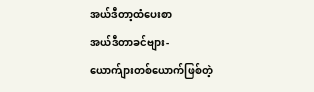အယ်ဒီတာ့ထံပေးစာ
အယ်ဒီတာခင်ဗျား-
ယောက်ျားတစ်ယောက်ဖြစ်တဲ့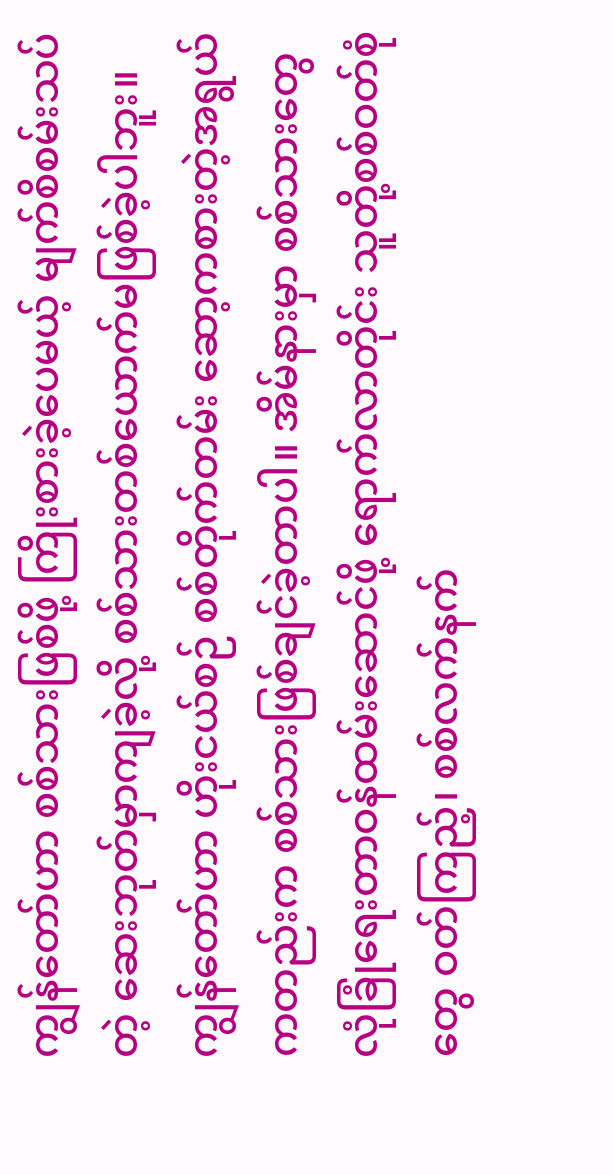ကျွန်တော်ဟာ စစ်သားဖြစ်ဖို့ ကြိုးစားခဲ့ပေမယ့် မျက်စိစမ်းသပ်တဲ့ ဆေးဘုတ်မှာကျခဲ့လို့ စစ်သားတစ်ယောက်မဖြစ်ခဲ့ပါဘူး။ ကျွန်တော်ဟာ ဟိုးငယ်စဉ် စစ်တိုက်တမ်း ဆော့ကစားတဲ့အရွယ်ကတည်းက စစ်သားဖြစ်ချင်ခဲ့တာပါ။ အိမ်နားမှာ စစ်သားတွေ လုံခြုံရေးတာဝန်ထမ်းဆောင်ဖို့ ရောက်လာတိုင်း သူတို့စစ်ဝတ်စုံတွေ ဝတ်ကြည့်၊ စစ်လက်နက်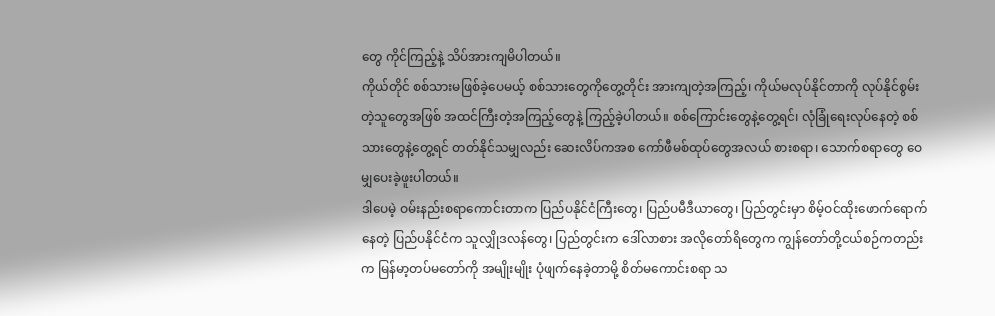တွေ ကိုင်ကြည့်နဲ့ သိပ်အားကျမိပါတယ်။
ကိုယ်တိုင် စစ်သားမဖြစ်ခဲ့ပေမယ့် စစ်သားတွေကိုတွေ့တိုင်း အားကျတဲ့အကြည့်၊ ကိုယ်မလုပ်နိုင်တာကို လုပ်နိုင်စွမ်းတဲ့သူတွေအဖြစ် အထင်ကြီးတဲ့အကြည့်တွေနဲ့ ကြည့်ခဲ့ပါတယ်။ စစ်ကြောင်းတွေနဲ့တွေ့ရင်၊ လုံခြုံရေးလုပ်နေတဲ့ စစ်သားတွေနဲ့တွေ့ရင် တတ်နိုင်သမျှလည်း ဆေးလိပ်ကအစ ကော်ဖီမစ်ထုပ်တွေအလယ် စားစရာ၊ သောက်စရာတွေ ဝေမျှပေးခဲ့ဖူးပါတယ်။
ဒါပေမဲ့ ဝမ်းနည်းစရာကောင်းတာက ပြည်ပနိုင်ငံကြီးတွေ၊ ပြည်ပမီဒီယာတွေ၊ ပြည်တွင်းမှာ စိမ့်ဝင်ထိုးဖောက်ရောက်နေတဲ့ ပြည်ပနိုင်ငံက သူလျှိုဒလန်တွေ၊ ပြည်တွင်းက ဒေါ်လာစား အလိုတော်ရိတွေက ကျွန်တော်တို့ငယ်စဉ်ကတည်းက မြန်မာ့တပ်မတော်ကို အမျိုးမျိုး ပုံဖျက်နေခဲ့တာမို့ စိတ်မကောင်းစရာ သ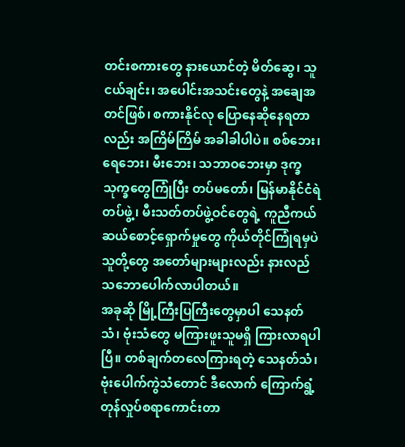တင်းစကားတွေ နားယောင်တဲ့ မိတ်ဆွေ၊ သူငယ်ချင်း၊ အပေါင်းအသင်းတွေနဲ့ အချေအတင်ဖြစ်၊ စကားနိုင်လု ပြောနေဆိုနေရတာလည်း အကြိမ်ကြိမ် အခါခါပါပဲ။ စစ်ဘေး၊ ရေဘေး၊ မီးဘေး၊ သဘာဝဘေးမှာ ဒုက္ခသုက္ခတွေကြုံပြီး တပ်မတော်၊ မြန်မာနိုင်ငံရဲတပ်ဖွဲ့၊ မီးသတ်တပ်ဖွဲ့ဝင်တွေရဲ့ ကူညီကယ်ဆယ်စောင့်ရှောက်မှုတွေ ကိုယ်တိုင်ကြုံရမှပဲ သူတို့တွေ အတော်များများလည်း နားလည်သဘောပေါက်လာပါတယ်။
အခုဆို မြို့ကြီးပြကြီးတွေမှာပါ သေနတ်သံ၊ ဗုံးသံတွေ မကြားဖူးသူမရှိ ကြားလာရပါပြီ။ တစ်ချက်တလေကြားရတဲ့ သေနတ်သံ၊ ဗုံးပေါက်ကွဲသံတောင် ဒီလောက် ကြောက်ရွံ့တုန်လှုပ်စရာကောင်းတာ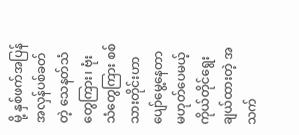မို့ နှစ်ဖက်အပြန်အလှန်ပစ်ခတ်တဲ့ သေနတ်သံတွေကြား၊ ဗုံးသံတွေကြား စစ်သားတိုင်းဟာ ပျော်မွေ့နေတာမဟုတ်ပေမယ့် ကိုယ်တိုင်ရွေးချယ်ထားတဲ့ အသက်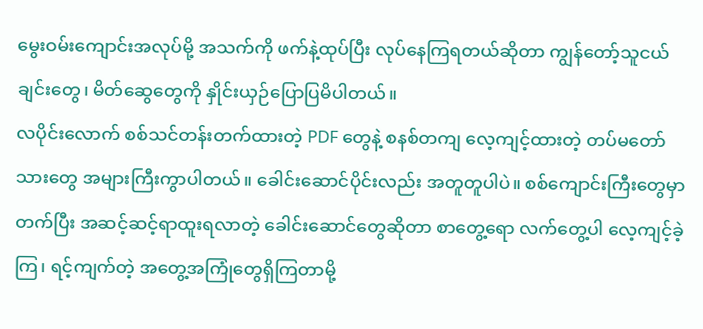မွေးဝမ်းကျောင်းအလုပ်မို့ အသက်ကို ဖက်နဲ့ထုပ်ပြီး လုပ်နေကြရတယ်ဆိုတာ ကျွန်တော့်သူငယ်ချင်းတွေ၊ မိတ်ဆွေတွေကို နှိုင်းယှဉ်ပြောပြမိပါတယ်။
လပိုင်းလောက် စစ်သင်တန်းတက်ထားတဲ့ PDF တွေနဲ့ စနစ်တကျ လေ့ကျင့်ထားတဲ့ တပ်မတော်သားတွေ အများကြီးကွာပါတယ်။ ခေါင်းဆောင်ပိုင်းလည်း အတူတူပါပဲ။ စစ်ကျောင်းကြီးတွေမှာတက်ပြီး အဆင့်ဆင့်ရာထူးရလာတဲ့ ခေါင်းဆောင်တွေဆိုတာ စာတွေ့ရော လက်တွေ့ပါ လေ့ကျင့်ခဲ့ကြ၊ ရင့်ကျက်တဲ့ အတွေ့အကြုံတွေရှိကြတာမို့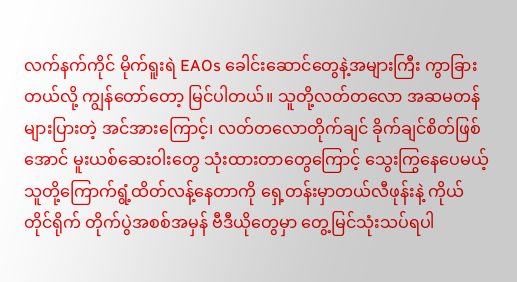လက်နက်ကိုင် မိုက်ရူးရဲ EAOs ခေါင်းဆောင်တွေနဲ့အများကြီး ကွာခြားတယ်လို့ ကျွန်တော်တော့ မြင်ပါတယ်။ သူတို့လတ်တလော အဆမတန်များပြားတဲ့ အင်အားကြောင့်၊ လတ်တလောတိုက်ချင် ခိုက်ချင်စိတ်ဖြစ်အောင် မူးယစ်ဆေးဝါးတွေ သုံးထားတာတွေကြောင့် သွေးကြွနေပေမယ့် သူတို့ကြောက်ရွံ့ထိတ်လန့်နေတာကို ရှေ့တန်းမှာတယ်လီဖုန်းနဲ့ ကိုယ်တိုင်ရိုက် တိုက်ပွဲအစစ်အမှန် ဗီဒီယိုတွေမှာ တွေ့မြင်သုံးသပ်ရပါ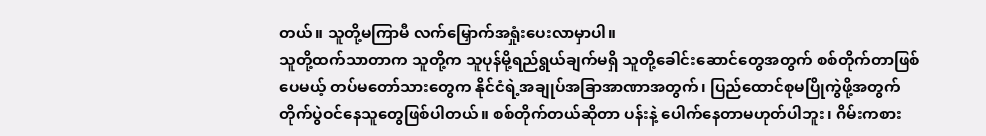တယ်။ သူတို့မကြာမီ လက်မြှောက်အရှုံးပေးလာမှာပါ။
သူတို့ထက်သာတာက သူတို့က သူပုန်မို့ရည်ရွယ်ချက်မရှိ သူတို့ခေါင်းဆောင်တွေအတွက် စစ်တိုက်တာဖြစ်ပေမယ့် တပ်မတော်သားတွေက နိုင်ငံရဲ့အချုပ်အခြာအာဏာအတွက်၊ ပြည်ထောင်စုမပြိုကွဲဖို့အတွက် တိုက်ပွဲဝင်နေသူတွေဖြစ်ပါတယ်။ စစ်တိုက်တယ်ဆိုတာ ပန်းနဲ့ ပေါက်နေတာမဟုတ်ပါဘူး၊ ဂိမ်းကစား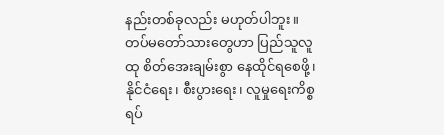နည်းတစ်ခုလည်း မဟုတ်ပါဘူး။ တပ်မတော်သားတွေဟာ ပြည်သူလူထု စိတ်အေးချမ်းစွာ နေထိုင်ရစေဖို့၊ နိုင်ငံရေး၊ စီးပွားရေး၊ လူမှုရေးကိစ္စရပ်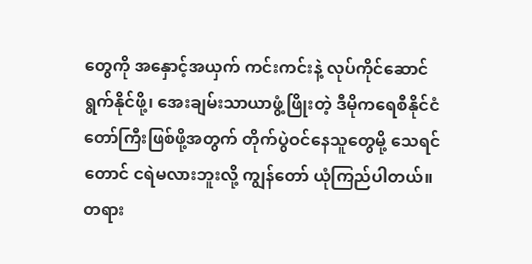တွေကို အနှောင့်အယှက် ကင်းကင်းနဲ့ လုပ်ကိုင်ဆောင်ရွက်နိုင်ဖို့၊ အေးချမ်းသာယာဖွံ့ဖြိုးတဲ့ ဒီမိုကရေစီနိုင်ငံတော်ကြီးဖြစ်ဖို့အတွက် တိုက်ပွဲဝင်နေသူတွေမို့ သေရင်တောင် ငရဲမလားဘူးလို့ ကျွန်တော် ယုံကြည်ပါတယ်။
တရား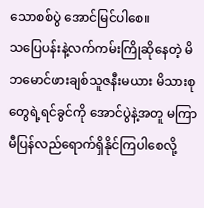သောစစ်ပွဲ အောင်မြင်ပါစေ။
သပြေပန်းနဲ့လက်ကမ်းကြိုဆိုနေတဲ့ မိဘမောင်ဖားချစ်သူဇနီးမယား မိသားစုတွေရဲ့ရင်ခွင်ကို အောင်ပွဲနဲ့အတူ မကြာမီပြန်လည်ရောက်ရှိနိုင်ကြပါစေလို့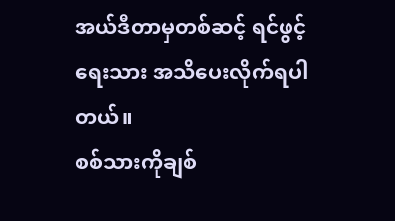အယ်ဒီတာမှတစ်ဆင့် ရင်ဖွင့်ရေးသား အသိပေးလိုက်ရပါတယ်။
စစ်သားကိုချစ်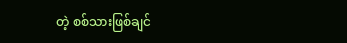တဲ့ စစ်သားဖြစ်ချင်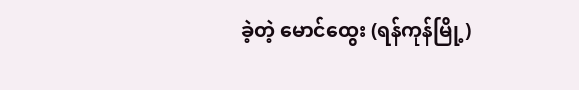ခဲ့တဲ့ မောင်ထွေး (ရန်ကုန်မြို့)